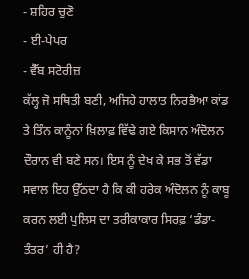- ਸ਼ਹਿਰ ਚੁਣੋ
- ਈ-ਪੇਪਰ
- ਵੈੱਬ ਸਟੋਰੀਜ਼
ਕੱਲ੍ਹ ਜੋ ਸਥਿਤੀ ਬਣੀ, ਅਜਿਹੇ ਹਾਲਾਤ ਨਿਰਭੈਆ ਕਾਂਡ ਤੇ ਤਿੰਨ ਕਾਨੂੰਨਾਂ ਖ਼ਿਲਾਫ਼ ਵਿੱਢੇ ਗਏ ਕਿਸਾਨ ਅੰਦੋਲਨ ਦੌਰਾਨ ਵੀ ਬਣੇ ਸਨ। ਇਸ ਨੂੰ ਦੇਖ ਕੇ ਸਭ ਤੋਂ ਵੱਡਾ ਸਵਾਲ ਇਹ ਉੱਠਦਾ ਹੈ ਕਿ ਕੀ ਹਰੇਕ ਅੰਦੋਲਨ ਨੂੰ ਕਾਬੂ ਕਰਨ ਲਈ ਪੁਲਿਸ ਦਾ ਤਰੀਕਾਕਾਰ ਸਿਰਫ਼ ‘ਡੰਡਾ-ਤੰਤਰ’ ਹੀ ਹੈ?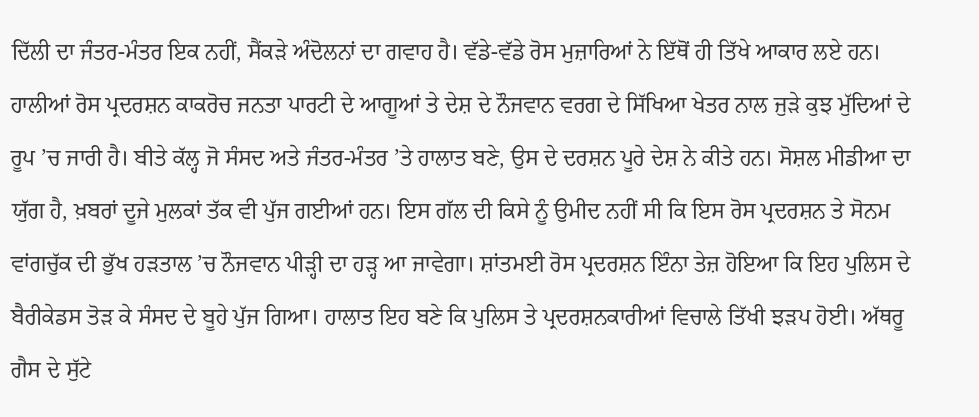ਦਿੱਲੀ ਦਾ ਜੰਤਰ-ਮੰਤਰ ਇਕ ਨਹੀਂ, ਸੈਂਕੜੇ ਅੰਦੋਲਨਾਂ ਦਾ ਗਵਾਹ ਹੈ। ਵੱਡੇ-ਵੱਡੇ ਰੋਸ ਮੁਜ਼ਾਰਿਆਂ ਨੇ ਇੱਥੋਂ ਹੀ ਤਿੱਖੇ ਆਕਾਰ ਲਏ ਹਨ। ਹਾਲੀਆਂ ਰੋਸ ਪ੍ਰਦਰਸ਼ਨ ਕਾਕਰੋਚ ਜਨਤਾ ਪਾਰਟੀ ਦੇ ਆਗੂਆਂ ਤੇ ਦੇਸ਼ ਦੇ ਨੌਜਵਾਨ ਵਰਗ ਦੇ ਸਿੱਖਿਆ ਖੇਤਰ ਨਾਲ ਜੁੜੇ ਕੁਝ ਮੁੱਦਿਆਂ ਦੇ ਰੂਪ ’ਚ ਜਾਰੀ ਹੈ। ਬੀਤੇ ਕੱਲ੍ਹ ਜੋ ਸੰਸਦ ਅਤੇ ਜੰਤਰ-ਮੰਤਰ ’ਤੇ ਹਾਲਾਤ ਬਣੇ, ਉਸ ਦੇ ਦਰਸ਼ਨ ਪੂਰੇ ਦੇਸ਼ ਨੇ ਕੀਤੇ ਹਨ। ਸੋਸ਼ਲ ਮੀਡੀਆ ਦਾ ਯੁੱਗ ਹੈ, ਖ਼ਬਰਾਂ ਦੂਜੇ ਮੁਲਕਾਂ ਤੱਕ ਵੀ ਪੁੱਜ ਗਈਆਂ ਹਨ। ਇਸ ਗੱਲ ਦੀ ਕਿਸੇ ਨੂੰ ਉਮੀਦ ਨਹੀਂ ਸੀ ਕਿ ਇਸ ਰੋਸ ਪ੍ਰਦਰਸ਼ਨ ਤੇ ਸੋਨਮ ਵਾਂਗਚੁੱਕ ਦੀ ਭੁੱਖ ਹੜਤਾਲ ’ਚ ਨੌਜਵਾਨ ਪੀੜ੍ਹੀ ਦਾ ਹੜ੍ਹ ਆ ਜਾਵੇਗਾ। ਸ਼ਾਂਤਮਈ ਰੋਸ ਪ੍ਰਦਰਸ਼ਨ ਇੰਨਾ ਤੇਜ਼ ਹੋਇਆ ਕਿ ਇਹ ਪੁਲਿਸ ਦੇ ਬੈਰੀਕੇਡਸ ਤੋੜ ਕੇ ਸੰਸਦ ਦੇ ਬੂਹੇ ਪੁੱਜ ਗਿਆ। ਹਾਲਾਤ ਇਹ ਬਣੇ ਕਿ ਪੁਲਿਸ ਤੇ ਪ੍ਰਦਰਸ਼ਨਕਾਰੀਆਂ ਵਿਚਾਲੇ ਤਿੱਖੀ ਝੜਪ ਹੋਈ। ਅੱਥਰੂ ਗੈਸ ਦੇ ਸੁੱਟੇ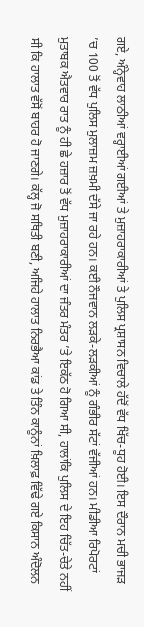ਗਏ, ਅੰਨ੍ਹੇਵਾਹ ਲਾਠੀਆਂ ਵਰ੍ਹਾਈਆਂ ਗਈਆਂ ਤੇ ਮੁਜ਼ਾਹਰਾਕਾਰੀਆਂ ਤੇ ਪੁਲਿਸ ਪ੍ਰਸ਼ਾਸਨ ਵਿਚਾਲੇ ਹੱਦੋਂ ਵੱਧ ਖਿੱਚ-ਧੂਹ ਹੋਈ। ਇਸ ਦੌਰਾਨ ਮਚੀ ਭਾਜੜ ’ਚ 100 ਤੋਂ ਵੱਧ ਪੁਲਿਸ ਮੁਲਾਜ਼ਮ ਜ਼ਖ਼ਮੀ ਦੱਸੇ ਜਾ ਰਹੇ ਹਨ। ਕਈ ਨੌਜਵਾਨ ਲੜਕੇ-ਲੜਕੀਆਂ ਨੂੰ ਗੰਭੀਰ ਸੱਟਾਂ ਵੱਜੀਆਂ ਹਨ। ਮੀਡੀਆ ਰਿਪੋਰਟਾਂ ਮੁਤਾਬਕ ਐਤਵਾਰ ਰਾਤ ਨੂੰ ਹੀ ਛੇ ਹਜ਼ਾਰ ਤੋਂ ਵੱਧ ਮੁਜ਼ਾਹਰਾਕਾਰੀਆਂ ਦਾ ਜੰਤਰ ਮੰਤਰ ’ਤੇ ਇਕੱਠ ਹੋ ਗਿਆ ਸੀ, ਹਾਲਾਂਕਿ ਪੁਲਿਸ ਦੇ ਇਹ ਚਿੱਤ-ਚੇਤੇ ਨਹੀਂ ਸੀ ਕਿ ਹਾਲਾਤ ਵੱਸੋਂ ਬਾਹਰ ਹੋ ਜਾਣਗੇ। ਕੱਲ੍ਹ ਜੋ ਸਥਿਤੀ ਬਣੀ, ਅਜਿਹੇ ਹਾਲਾਤ ਨਿਰਭੈਆ ਕਾਂਡ ਤੇ ਤਿੰਨ ਕਾਨੂੰਨਾਂ ਖ਼ਿਲਾਫ਼ ਵਿੱਢੇ ਗਏ ਕਿਸਾਨ ਅੰਦੋਲਨ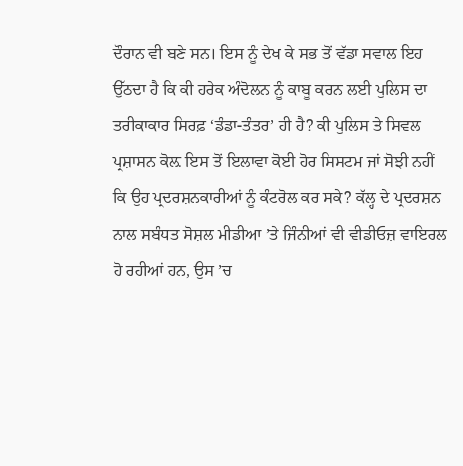ਦੌਰਾਨ ਵੀ ਬਣੇ ਸਨ। ਇਸ ਨੂੰ ਦੇਖ ਕੇ ਸਭ ਤੋਂ ਵੱਡਾ ਸਵਾਲ ਇਹ ਉੱਠਦਾ ਹੈ ਕਿ ਕੀ ਹਰੇਕ ਅੰਦੋਲਨ ਨੂੰ ਕਾਬੂ ਕਰਨ ਲਈ ਪੁਲਿਸ ਦਾ ਤਰੀਕਾਕਾਰ ਸਿਰਫ਼ ‘ਡੰਡਾ-ਤੰਤਰ’ ਹੀ ਹੈ? ਕੀ ਪੁਲਿਸ ਤੇ ਸਿਵਲ ਪ੍ਰਸ਼ਾਸਨ ਕੋਲ਼ ਇਸ ਤੋਂ ਇਲਾਵਾ ਕੋਈ ਹੋਰ ਸਿਸਟਮ ਜਾਂ ਸੋਝੀ ਨਹੀਂ ਕਿ ਉਹ ਪ੍ਰਦਰਸ਼ਨਕਾਰੀਆਂ ਨੂੰ ਕੰਟਰੋਲ ਕਰ ਸਕੇ? ਕੱਲ੍ਹ ਦੇ ਪ੍ਰਦਰਸ਼ਨ ਨਾਲ ਸਬੰਧਤ ਸੋਸ਼ਲ ਮੀਡੀਆ ’ਤੇ ਜਿੰਨੀਆਂ ਵੀ ਵੀਡੀਓਜ਼ ਵਾਇਰਲ ਹੋ ਰਹੀਆਂ ਹਨ, ਉਸ ’ਚ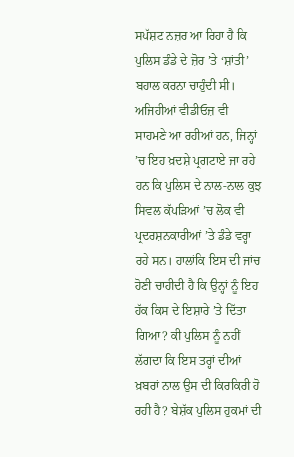ਸਪੱਸ਼ਟ ਨਜ਼ਰ ਆ ਰਿਹਾ ਹੈ ਕਿ ਪੁਲਿਸ ਡੰਡੇ ਦੇ ਜ਼ੋਰ ’ਤੇ ‘ਸ਼ਾਂਤੀ’ ਬਹਾਲ ਕਰਨਾ ਚਾਹੁੰਦੀ ਸੀ। ਅਜਿਹੀਆਂ ਵੀਡੀਓਜ਼ ਵੀ ਸਾਹਮਣੇ ਆ ਰਹੀਆਂ ਹਨ, ਜਿਨ੍ਹਾਂ ’ਚ ਇਹ ਖ਼ਦਸ਼ੇ ਪ੍ਰਗਟਾਏ ਜਾ ਰਹੇ ਹਨ ਕਿ ਪੁਲਿਸ ਦੇ ਨਾਲ-ਨਾਲ ਕੁਝ ਸਿਵਲ ਕੱਪੜਿਆਂ ’ਚ ਲੋਕ ਵੀ ਪ੍ਰਦਰਸ਼ਨਕਾਰੀਆਂ ’ਤੇ ਡੰਡੇ ਵਰ੍ਹਾ ਰਹੇ ਸਨ। ਹਾਲਾਂਕਿ ਇਸ ਦੀ ਜਾਂਚ ਹੋਣੀ ਚਾਹੀਦੀ ਹੈ ਕਿ ਉਨ੍ਹਾਂ ਨੂੰ ਇਹ ਹੱਕ ਕਿਸ ਦੇ ਇਸ਼ਾਰੇ ’ਤੇ ਦਿੱਤਾ ਗਿਆ? ਕੀ ਪੁਲਿਸ ਨੂੰ ਨਹੀਂ ਲੱਗਦਾ ਕਿ ਇਸ ਤਰ੍ਹਾਂ ਦੀਆਂ ਖ਼ਬਰਾਂ ਨਾਲ ਉਸ ਦੀ ਕਿਰਕਿਰੀ ਹੋ ਰਹੀ ਹੈ? ਬੇਸ਼ੱਕ ਪੁਲਿਸ ਹੁਕਮਾਂ ਦੀ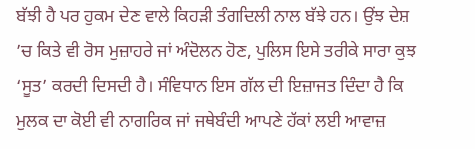ਬੱਝੀ ਹੈ ਪਰ ਹੁਕਮ ਦੇਣ ਵਾਲੇ ਕਿਹੜੀ ਤੰਗਦਿਲੀ ਨਾਲ ਬੱਝੇ ਹਨ। ਉਂਝ ਦੇਸ਼ ’ਚ ਕਿਤੇ ਵੀ ਰੋਸ ਮੁਜ਼ਾਹਰੇ ਜਾਂ ਅੰਦੋਲਨ ਹੋਣ, ਪੁਲਿਸ ਇਸੇ ਤਰੀਕੇ ਸਾਰਾ ਕੁਝ ‘ਸੂਤ’ ਕਰਦੀ ਦਿਸਦੀ ਹੈ। ਸੰਵਿਧਾਨ ਇਸ ਗੱਲ ਦੀ ਇਜ਼ਾਜਤ ਦਿੰਦਾ ਹੈ ਕਿ ਮੁਲਕ ਦਾ ਕੋਈ ਵੀ ਨਾਗਰਿਕ ਜਾਂ ਜਥੇਬੰਦੀ ਆਪਣੇ ਹੱਕਾਂ ਲਈ ਆਵਾਜ਼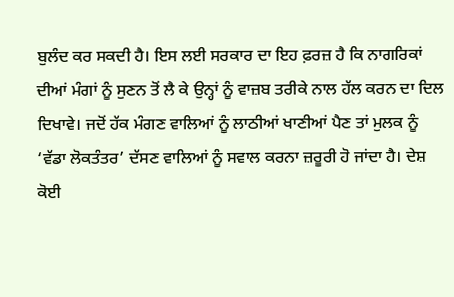ਬੁਲੰਦ ਕਰ ਸਕਦੀ ਹੈ। ਇਸ ਲਈ ਸਰਕਾਰ ਦਾ ਇਹ ਫ਼ਰਜ਼ ਹੈ ਕਿ ਨਾਗਰਿਕਾਂ ਦੀਆਂ ਮੰਗਾਂ ਨੂੰ ਸੁਣਨ ਤੋਂ ਲੈ ਕੇ ਉਨ੍ਹਾਂ ਨੂੰ ਵਾਜ਼ਬ ਤਰੀਕੇ ਨਾਲ ਹੱਲ ਕਰਨ ਦਾ ਦਿਲ ਦਿਖਾਵੇ। ਜਦੋਂ ਹੱਕ ਮੰਗਣ ਵਾਲਿਆਂ ਨੂੰ ਲਾਠੀਆਂ ਖਾਣੀਆਂ ਪੈਣ ਤਾਂ ਮੁਲਕ ਨੂੰ ‘ਵੱਡਾ ਲੋਕਤੰਤਰ’ ਦੱਸਣ ਵਾਲਿਆਂ ਨੂੰ ਸਵਾਲ ਕਰਨਾ ਜ਼ਰੂਰੀ ਹੋ ਜਾਂਦਾ ਹੈ। ਦੇਸ਼ ਕੋਈ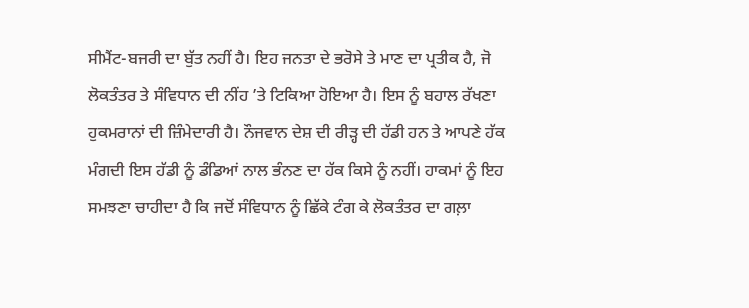ਸੀਮੈਂਟ-ਬਜਰੀ ਦਾ ਬੁੱਤ ਨਹੀਂ ਹੈ। ਇਹ ਜਨਤਾ ਦੇ ਭਰੋਸੇ ਤੇ ਮਾਣ ਦਾ ਪ੍ਰਤੀਕ ਹੈ, ਜੋ ਲੋਕਤੰਤਰ ਤੇ ਸੰਵਿਧਾਨ ਦੀ ਨੀਂਹ ’ਤੇ ਟਿਕਿਆ ਹੋਇਆ ਹੈ। ਇਸ ਨੂੰ ਬਹਾਲ ਰੱਖਣਾ ਹੁਕਮਰਾਨਾਂ ਦੀ ਜ਼ਿੰਮੇਦਾਰੀ ਹੈ। ਨੌਜਵਾਨ ਦੇਸ਼ ਦੀ ਰੀੜ੍ਹ ਦੀ ਹੱਡੀ ਹਨ ਤੇ ਆਪਣੇ ਹੱਕ ਮੰਗਦੀ ਇਸ ਹੱਡੀ ਨੂੰ ਡੰਡਿਆਂ ਨਾਲ ਭੰਨਣ ਦਾ ਹੱਕ ਕਿਸੇ ਨੂੰ ਨਹੀਂ। ਹਾਕਮਾਂ ਨੂੰ ਇਹ ਸਮਝਣਾ ਚਾਹੀਦਾ ਹੈ ਕਿ ਜਦੋਂ ਸੰਵਿਧਾਨ ਨੂੰ ਛਿੱਕੇ ਟੰਗ ਕੇ ਲੋਕਤੰਤਰ ਦਾ ਗਲ਼ਾ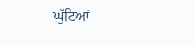ਘੁੱਟਿਆਂ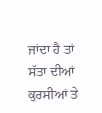ਜਾਂਦਾ ਹੈ ਤਾਂ ਸੱਤਾ ਦੀਆਂ ਕੁਰਸੀਆਂ ਤੇ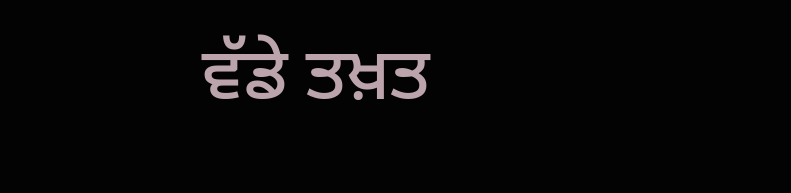ਵੱਡੇ ਤਖ਼ਤ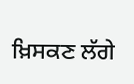ਖ਼ਿਸਕਣ ਲੱਗੇ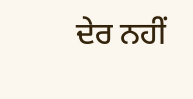ਦੇਰ ਨਹੀਂ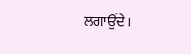ਲਗਾਉਂਦੇ।